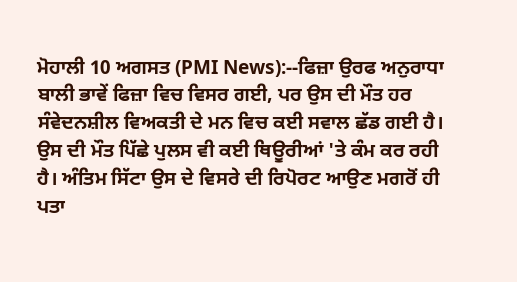ਮੋਹਾਲੀ 10 ਅਗਸਤ (PMI News):--ਫਿਜ਼ਾ ਉਰਫ ਅਨੁਰਾਧਾ ਬਾਲੀ ਭਾਵੇਂ ਫਿਜ਼ਾ ਵਿਚ ਵਿਸਰ ਗਈ, ਪਰ ਉਸ ਦੀ ਮੌਤ ਹਰ ਸੰਵੇਦਨਸ਼ੀਲ ਵਿਅਕਤੀ ਦੇ ਮਨ ਵਿਚ ਕਈ ਸਵਾਲ ਛੱਡ ਗਈ ਹੈ। ਉਸ ਦੀ ਮੌਤ ਪਿੱਛੇ ਪੁਲਸ ਵੀ ਕਈ ਥਿਊਰੀਆਂ 'ਤੇ ਕੰਮ ਕਰ ਰਹੀ ਹੈ। ਅੰਤਿਮ ਸਿੱਟਾ ਉਸ ਦੇ ਵਿਸਰੇ ਦੀ ਰਿਪੋਰਟ ਆਉਣ ਮਗਰੋਂ ਹੀ ਪਤਾ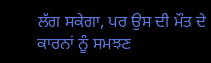ਲੱਗ ਸਕੇਗਾ, ਪਰ ਉਸ ਦੀ ਮੌਤ ਦੇ ਕਾਰਨਾਂ ਨੂੰ ਸਮਝਣ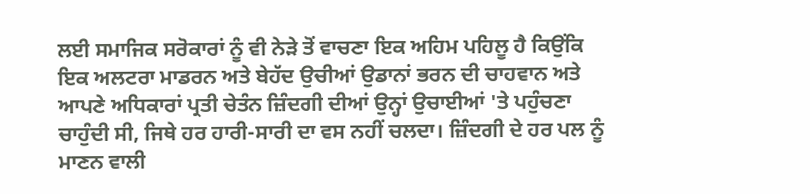ਲਈ ਸਮਾਜਿਕ ਸਰੋਕਾਰਾਂ ਨੂੰ ਵੀ ਨੇੜੇ ਤੋਂ ਵਾਚਣਾ ਇਕ ਅਹਿਮ ਪਹਿਲੂ ਹੈ ਕਿਉਂਕਿ ਇਕ ਅਲਟਰਾ ਮਾਡਰਨ ਅਤੇ ਬੇਹੱਦ ਉਚੀਆਂ ਉਡਾਨਾਂ ਭਰਨ ਦੀ ਚਾਹਵਾਨ ਅਤੇ ਆਪਣੇ ਅਧਿਕਾਰਾਂ ਪ੍ਰਤੀ ਚੇਤੰਨ ਜ਼ਿੰਦਗੀ ਦੀਆਂ ਉਨ੍ਹਾਂ ਉਚਾਈਆਂ 'ਤੇ ਪਹੁੰਚਣਾ ਚਾਹੁੰਦੀ ਸੀ, ਜਿਥੇ ਹਰ ਹਾਰੀ-ਸਾਰੀ ਦਾ ਵਸ ਨਹੀਂ ਚਲਦਾ। ਜ਼ਿੰਦਗੀ ਦੇ ਹਰ ਪਲ ਨੂੰ ਮਾਣਨ ਵਾਲੀ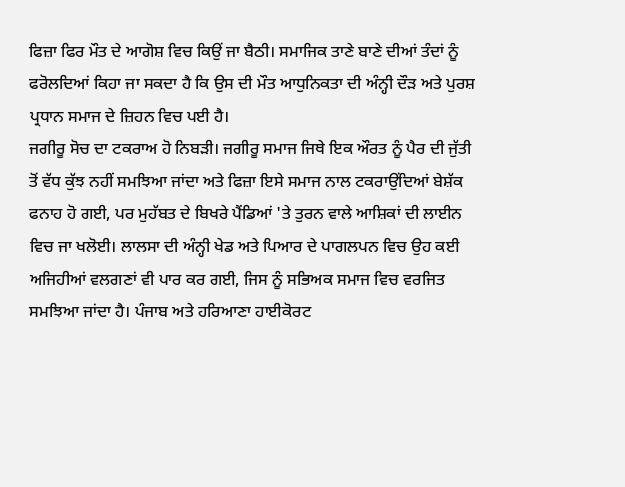ਫਿਜ਼ਾ ਫਿਰ ਮੌਤ ਦੇ ਆਗੋਸ਼ ਵਿਚ ਕਿਉਂ ਜਾ ਬੈਠੀ। ਸਮਾਜਿਕ ਤਾਣੇ ਬਾਣੇ ਦੀਆਂ ਤੰਦਾਂ ਨੂੰ ਫਰੋਲਦਿਆਂ ਕਿਹਾ ਜਾ ਸਕਦਾ ਹੈ ਕਿ ਉਸ ਦੀ ਮੌਤ ਆਧੁਨਿਕਤਾ ਦੀ ਅੰਨ੍ਹੀ ਦੌੜ ਅਤੇ ਪੁਰਸ਼ ਪ੍ਰਧਾਨ ਸਮਾਜ ਦੇ ਜ਼ਿਹਨ ਵਿਚ ਪਈ ਹੈ।
ਜਗੀਰੂ ਸੋਚ ਦਾ ਟਕਰਾਅ ਹੋ ਨਿਬੜੀ। ਜਗੀਰੂ ਸਮਾਜ ਜਿਥੇ ਇਕ ਔਰਤ ਨੂੰ ਪੈਰ ਦੀ ਜੁੱਤੀ ਤੋਂ ਵੱਧ ਕੁੱਝ ਨਹੀਂ ਸਮਝਿਆ ਜਾਂਦਾ ਅਤੇ ਫਿਜ਼ਾ ਇਸੇ ਸਮਾਜ ਨਾਲ ਟਕਰਾਉਂਦਿਆਂ ਬੇਸ਼ੱਕ ਫਨਾਹ ਹੋ ਗਈ, ਪਰ ਮੁਹੱਬਤ ਦੇ ਬਿਖਰੇ ਪੈਂਡਿਆਂ 'ਤੇ ਤੁਰਨ ਵਾਲੇ ਆਸ਼ਿਕਾਂ ਦੀ ਲਾਈਨ ਵਿਚ ਜਾ ਖਲੋਈ। ਲਾਲਸਾ ਦੀ ਅੰਨ੍ਹੀ ਖੇਡ ਅਤੇ ਪਿਆਰ ਦੇ ਪਾਗਲਪਨ ਵਿਚ ਉਹ ਕਈ ਅਜਿਹੀਆਂ ਵਲਗਣਾਂ ਵੀ ਪਾਰ ਕਰ ਗਈ, ਜਿਸ ਨੂੰ ਸਭਿਅਕ ਸਮਾਜ ਵਿਚ ਵਰਜਿਤ ਸਮਝਿਆ ਜਾਂਦਾ ਹੈ। ਪੰਜਾਬ ਅਤੇ ਹਰਿਆਣਾ ਹਾਈਕੋਰਟ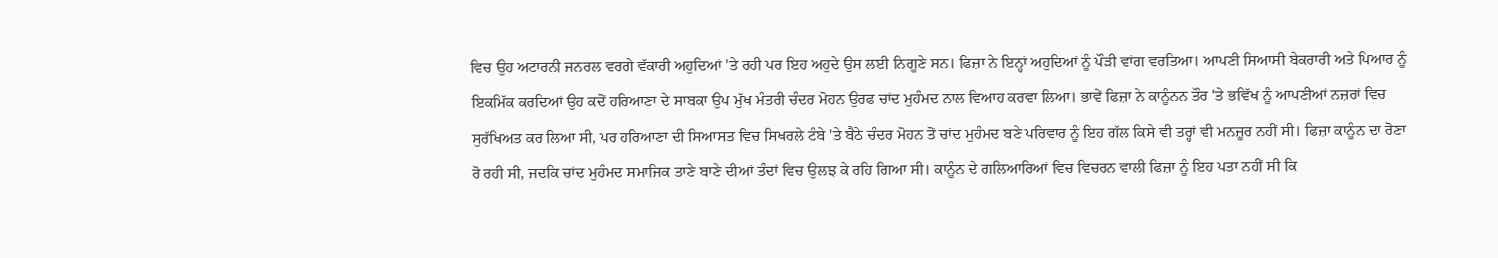ਵਿਚ ਉਹ ਅਟਾਰਨੀ ਜਨਰਲ ਵਰਗੇ ਵੱਕਾਰੀ ਅਹੁਦਿਆਂ 'ਤੇ ਰਹੀ ਪਰ ਇਹ ਅਹੁਦੇ ਉਸ ਲਈ ਨਿਗੂਣੇ ਸਨ। ਫਿਜ਼ਾ ਨੇ ਇਨ੍ਹਾਂ ਅਹੁਦਿਆਂ ਨੂੰ ਪੌੜੀ ਵਾਂਗ ਵਰਤਿਆ। ਆਪਣੀ ਸਿਆਸੀ ਬੇਕਰਾਰੀ ਅਤੇ ਪਿਆਰ ਨੂੰ ਇਕਮਿੱਕ ਕਰਦਿਆਂ ਉਹ ਕਦੋਂ ਹਰਿਆਣਾ ਦੇ ਸਾਬਕਾ ਉਪ ਮੁੱਖ ਮੰਤਰੀ ਚੰਦਰ ਮੋਹਨ ਉਰਫ ਚਾਂਦ ਮੁਹੰਮਦ ਨਾਲ ਵਿਆਹ ਕਰਵਾ ਲਿਆ। ਭਾਵੇਂ ਫਿਜ਼ਾ ਨੇ ਕਾਨੂੰਨਨ ਤੌਰ 'ਤੇ ਭਵਿੱਖ ਨੂੰ ਆਪਣੀਆਂ ਨਜ਼ਰਾਂ ਵਿਚ ਸੁਰੱਖਿਅਤ ਕਰ ਲਿਆ ਸੀ, ਪਰ ਹਰਿਆਣਾ ਦੀ ਸਿਆਸਤ ਵਿਚ ਸਿਖਰਲੇ ਟੰਬੇ 'ਤੇ ਬੈਠੇ ਚੰਦਰ ਮੋਹਨ ਤੋਂ ਚਾਂਦ ਮੁਹੰਮਦ ਬਣੇ ਪਰਿਵਾਰ ਨੂੰ ਇਹ ਗੱਲ ਕਿਸੇ ਵੀ ਤਰ੍ਹਾਂ ਵੀ ਮਨਜ਼ੂਰ ਨਹੀਂ ਸੀ। ਫਿਜ਼ਾ ਕਾਨੂੰਨ ਦਾ ਰੋਣਾ ਰੋ ਰਹੀ ਸੀ, ਜਦਕਿ ਚਾਂਦ ਮੁਹੰਮਦ ਸਮਾਜਿਕ ਤਾਣੇ ਬਾਣੇ ਦੀਆਂ ਤੰਦਾਂ ਵਿਚ ਉਲਝ ਕੇ ਰਹਿ ਗਿਆ ਸੀ। ਕਾਨੂੰਨ ਦੇ ਗਲਿਆਰਿਆਂ ਵਿਚ ਵਿਚਰਨ ਵਾਲੀ ਫਿਜ਼ਾ ਨੂੰ ਇਹ ਪਤਾ ਨਹੀਂ ਸੀ ਕਿ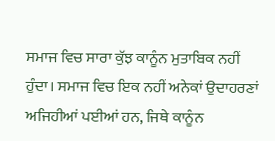ਸਮਾਜ ਵਿਚ ਸਾਰਾ ਕੁੱਝ ਕਾਨੂੰਨ ਮੁਤਾਬਿਕ ਨਹੀਂ ਹੁੰਦਾ। ਸਮਾਜ ਵਿਚ ਇਕ ਨਹੀਂ ਅਨੇਕਾਂ ਉਦਾਹਰਣਾਂ ਅਜਿਹੀਆਂ ਪਈਆਂ ਹਨ, ਜਿਥੇ ਕਾਨੂੰਨ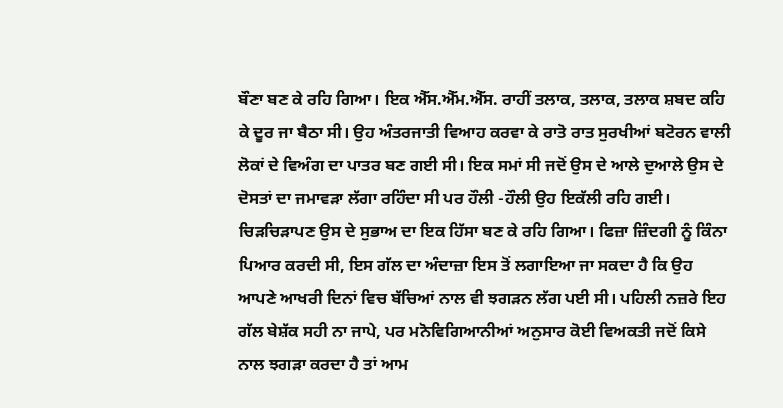ਬੌਣਾ ਬਣ ਕੇ ਰਹਿ ਗਿਆ। ਇਕ ਐੱਸ.ਐੱਮ.ਐੱਸ. ਰਾਹੀਂ ਤਲਾਕ, ਤਲਾਕ, ਤਲਾਕ ਸ਼ਬਦ ਕਹਿ ਕੇ ਦੂਰ ਜਾ ਬੈਠਾ ਸੀ। ਉਹ ਅੰਤਰਜਾਤੀ ਵਿਆਹ ਕਰਵਾ ਕੇ ਰਾਤੋ ਰਾਤ ਸੁਰਖੀਆਂ ਬਟੋਰਨ ਵਾਲੀ ਲੋਕਾਂ ਦੇ ਵਿਅੰਗ ਦਾ ਪਾਤਰ ਬਣ ਗਈ ਸੀ। ਇਕ ਸਮਾਂ ਸੀ ਜਦੋਂ ਉਸ ਦੇ ਆਲੇ ਦੁਆਲੇ ਉਸ ਦੇ ਦੋਸਤਾਂ ਦਾ ਜਮਾਵੜਾ ਲੱਗਾ ਰਹਿੰਦਾ ਸੀ ਪਰ ਹੌਲੀ -ਹੌਲੀ ਉਹ ਇਕੱਲੀ ਰਹਿ ਗਈ। ਚਿੜਚਿੜਾਪਣ ਉਸ ਦੇ ਸੁਭਾਅ ਦਾ ਇਕ ਹਿੱਸਾ ਬਣ ਕੇ ਰਹਿ ਗਿਆ। ਫਿਜ਼ਾ ਜ਼ਿੰਦਗੀ ਨੂੰ ਕਿੰਨਾ ਪਿਆਰ ਕਰਦੀ ਸੀ, ਇਸ ਗੱਲ ਦਾ ਅੰਦਾਜ਼ਾ ਇਸ ਤੋਂ ਲਗਾਇਆ ਜਾ ਸਕਦਾ ਹੈ ਕਿ ਉਹ ਆਪਣੇ ਆਖਰੀ ਦਿਨਾਂ ਵਿਚ ਬੱਚਿਆਂ ਨਾਲ ਵੀ ਝਗੜਨ ਲੱਗ ਪਈ ਸੀ। ਪਹਿਲੀ ਨਜ਼ਰੇ ਇਹ ਗੱਲ ਬੇਸ਼ੱਕ ਸਹੀ ਨਾ ਜਾਪੇ, ਪਰ ਮਨੋਵਿਗਿਆਨੀਆਂ ਅਨੁਸਾਰ ਕੋਈ ਵਿਅਕਤੀ ਜਦੋਂ ਕਿਸੇ ਨਾਲ ਝਗੜਾ ਕਰਦਾ ਹੈ ਤਾਂ ਆਮ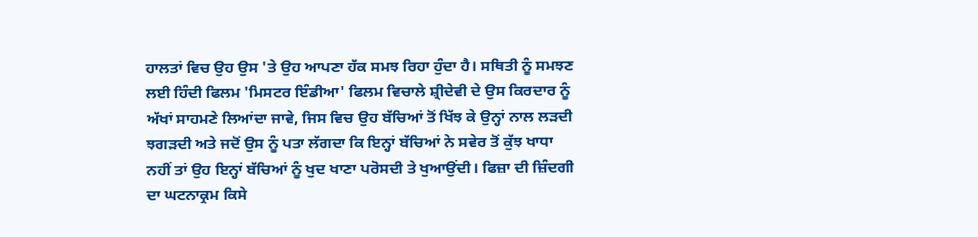ਹਾਲਤਾਂ ਵਿਚ ਉਹ ਉਸ 'ਤੇ ਉਹ ਆਪਣਾ ਹੱਕ ਸਮਝ ਰਿਹਾ ਹੁੰਦਾ ਹੈ। ਸਥਿਤੀ ਨੂੰ ਸਮਝਣ ਲਈ ਹਿੰਦੀ ਫਿਲਮ 'ਮਿਸਟਰ ਇੰਡੀਆ' ਫਿਲਮ ਵਿਚਾਲੇ ਸ਼੍ਰੀਦੇਵੀ ਦੇ ਉਸ ਕਿਰਦਾਰ ਨੂੰ ਅੱਖਾਂ ਸਾਹਮਣੇ ਲਿਆਂਦਾ ਜਾਵੇ, ਜਿਸ ਵਿਚ ਉਹ ਬੱਚਿਆਂ ਤੋਂ ਖਿੱਝ ਕੇ ਉਨ੍ਹਾਂ ਨਾਲ ਲੜਦੀ ਝਗੜਦੀ ਅਤੇ ਜਦੋਂ ਉਸ ਨੂੰ ਪਤਾ ਲੱਗਦਾ ਕਿ ਇਨ੍ਹਾਂ ਬੱਚਿਆਂ ਨੇ ਸਵੇਰ ਤੋਂ ਕੁੱਝ ਖਾਧਾ ਨਹੀਂ ਤਾਂ ਉਹ ਇਨ੍ਹਾਂ ਬੱਚਿਆਂ ਨੂੰ ਖੁਦ ਖਾਣਾ ਪਰੋਸਦੀ ਤੇ ਖੁਆਉਂਦੀ। ਫਿਜ਼ਾ ਦੀ ਜ਼ਿੰਦਗੀ ਦਾ ਘਟਨਾਕ੍ਰਮ ਕਿਸੇ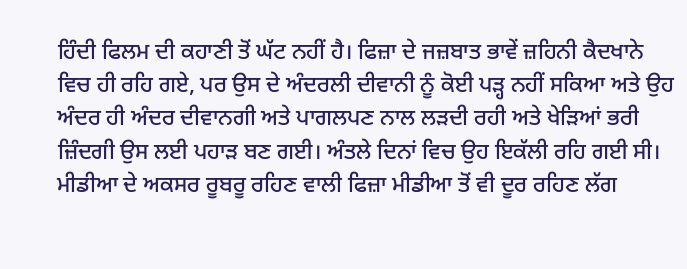ਹਿੰਦੀ ਫਿਲਮ ਦੀ ਕਹਾਣੀ ਤੋਂ ਘੱਟ ਨਹੀਂ ਹੈ। ਫਿਜ਼ਾ ਦੇ ਜਜ਼ਬਾਤ ਭਾਵੇਂ ਜ਼ਹਿਨੀ ਕੈਦਖਾਨੇ ਵਿਚ ਹੀ ਰਹਿ ਗਏ, ਪਰ ਉਸ ਦੇ ਅੰਦਰਲੀ ਦੀਵਾਨੀ ਨੂੰ ਕੋਈ ਪੜ੍ਹ ਨਹੀਂ ਸਕਿਆ ਅਤੇ ਉਹ ਅੰਦਰ ਹੀ ਅੰਦਰ ਦੀਵਾਨਗੀ ਅਤੇ ਪਾਗਲਪਣ ਨਾਲ ਲੜਦੀ ਰਹੀ ਅਤੇ ਖੇੜਿਆਂ ਭਰੀ ਜ਼ਿੰਦਗੀ ਉਸ ਲਈ ਪਹਾੜ ਬਣ ਗਈ। ਅੰਤਲੇ ਦਿਨਾਂ ਵਿਚ ਉਹ ਇਕੱਲੀ ਰਹਿ ਗਈ ਸੀ। ਮੀਡੀਆ ਦੇ ਅਕਸਰ ਰੂਬਰੂ ਰਹਿਣ ਵਾਲੀ ਫਿਜ਼ਾ ਮੀਡੀਆ ਤੋਂ ਵੀ ਦੂਰ ਰਹਿਣ ਲੱਗ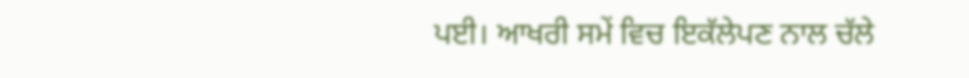ਪਈ। ਆਖਰੀ ਸਮੇਂ ਵਿਚ ਇਕੱਲੇਪਣ ਨਾਲ ਚੱਲੇ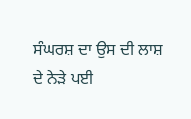ਸੰਘਰਸ਼ ਦਾ ਉਸ ਦੀ ਲਾਸ਼ ਦੇ ਨੇੜੇ ਪਈ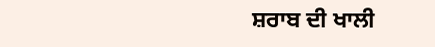ਸ਼ਰਾਬ ਦੀ ਖਾਲੀ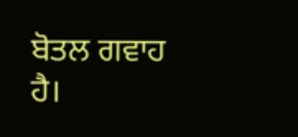ਬੋਤਲ ਗਵਾਹ ਹੈ।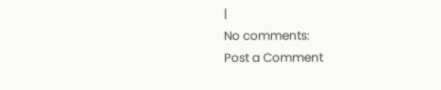|
No comments:
Post a Comment